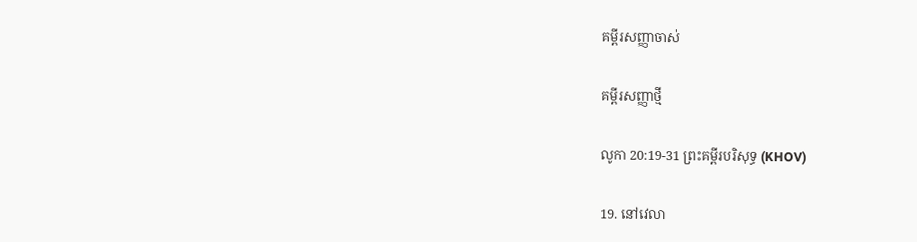គម្ពីរសញ្ញាចាស់

គម្ពីរសញ្ញាថ្មី

លូកា 20:19-31 ព្រះគម្ពីរបរិសុទ្ធ (KHOV)

19. នៅវេលា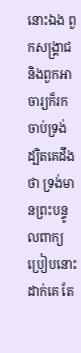នោះឯង ពួកសង្គ្រាជ និងពួកអាចារ្យក៏រកចាប់ទ្រង់ ដ្បិតគេដឹងថា ទ្រង់មានព្រះ‌បន្ទូលពាក្យប្រៀបនោះដាក់គេ តែ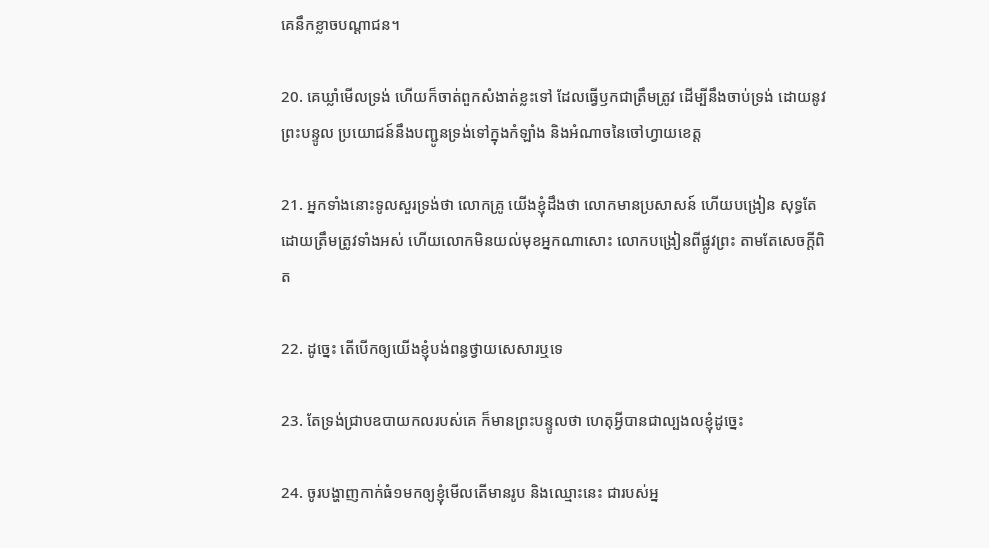គេនឹកខ្លាចបណ្តា‌ជន។

20. គេឃ្លាំមើលទ្រង់ ហើយក៏ចាត់ពួកសំងាត់ខ្លះទៅ ដែលធ្វើឫកជាត្រឹមត្រូវ ដើម្បីនឹងចាប់ទ្រង់ ដោយនូវព្រះ‌បន្ទូល ប្រយោជន៍នឹងបញ្ជូនទ្រង់ទៅក្នុងកំឡាំង និងអំណាចនៃចៅ‌ហ្វាយខេត្ត

21. អ្នកទាំងនោះទូលសួរទ្រង់ថា លោកគ្រូ យើងខ្ញុំដឹងថា លោកមានប្រសាសន៍ ហើយបង្រៀន សុទ្ធតែដោយត្រឹមត្រូវទាំងអស់ ហើយលោកមិនយល់មុខអ្នកណាសោះ លោកបង្រៀនពីផ្លូវព្រះ តាមតែសេចក្ដីពិត

22. ដូច្នេះ តើបើកឲ្យយើងខ្ញុំបង់ពន្ធថ្វាយសេសារឬទេ

23. តែទ្រង់ជ្រាបឧបាយ‌កលរបស់គេ ក៏មានព្រះ‌បន្ទូលថា ហេតុអ្វីបានជាល្បងលខ្ញុំដូច្នេះ

24. ចូរបង្ហាញកាក់ធំ១មកឲ្យខ្ញុំមើលតើមានរូប និងឈ្មោះនេះ ជារបស់អ្ន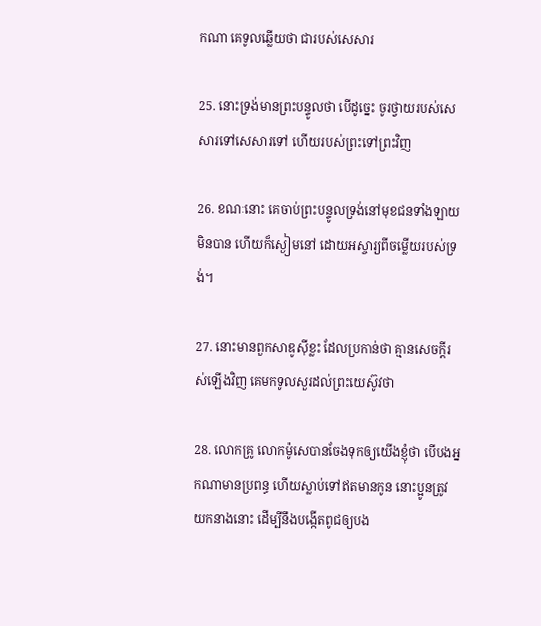កណា គេទូលឆ្លើយថា ជារបស់សេសារ

25. នោះទ្រង់មានព្រះ‌បន្ទូលថា បើដូច្នេះ ចូរថ្វាយរបស់សេសារទៅសេសារទៅ ហើយរបស់ព្រះទៅព្រះវិញ

26. ខណៈនោះ គេចាប់ព្រះ‌បន្ទូលទ្រង់នៅមុខជនទាំង‌ឡាយមិនបាន ហើយក៏ស្ងៀមនៅ ដោយអស្ចារ្យពីចម្លើយរបស់ទ្រង់។

27. នោះមានពួកសាឌូស៊ីខ្លះ ដែលប្រកាន់ថា គ្មានសេចក្ដីរស់ឡើងវិញ គេមកទូលសួរដល់ព្រះ‌យេស៊ូវថា

28. លោកគ្រូ លោកម៉ូសេបានចែងទុកឲ្យយើងខ្ញុំថា បើបងអ្នកណាមានប្រពន្ធ ហើយស្លាប់ទៅឥតមានកូន នោះប្អូនត្រូវយកនាងនោះ ដើម្បីនឹងបង្កើតពូជឲ្យបង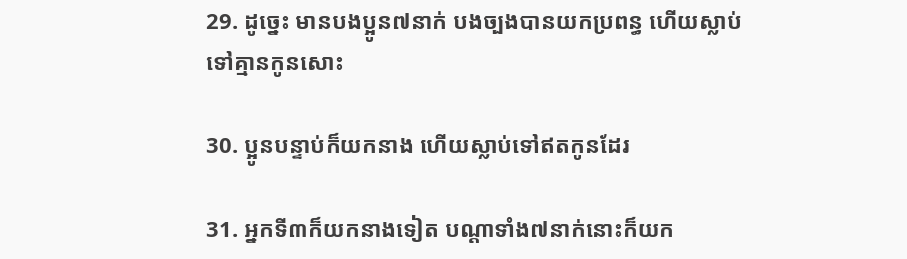29. ដូច្នេះ មានបងប្អូន៧នាក់ បងច្បងបានយកប្រពន្ធ ហើយស្លាប់ទៅគ្មានកូនសោះ

30. ប្អូនបន្ទាប់ក៏យកនាង ហើយស្លាប់ទៅឥតកូនដែរ

31. អ្នកទី៣ក៏យកនាងទៀត បណ្តាទាំង៧នាក់នោះក៏យក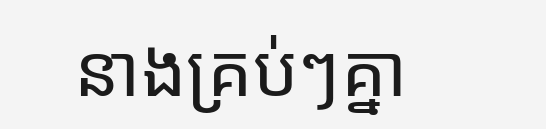នាងគ្រប់ៗគ្នា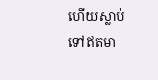ហើយស្លាប់ទៅឥតមា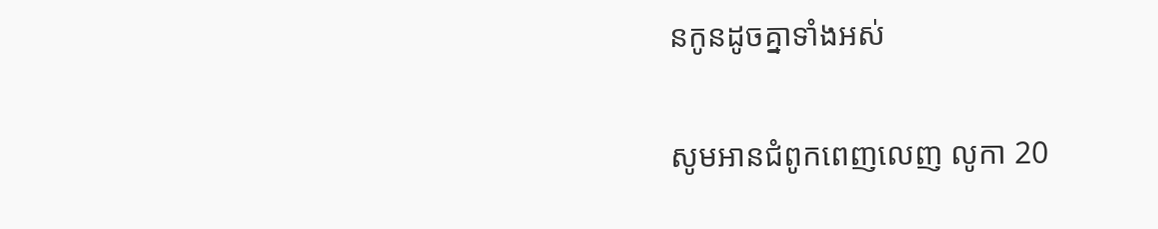នកូនដូចគ្នាទាំងអស់

សូមអានជំពូកពេញលេញ លូកា 20